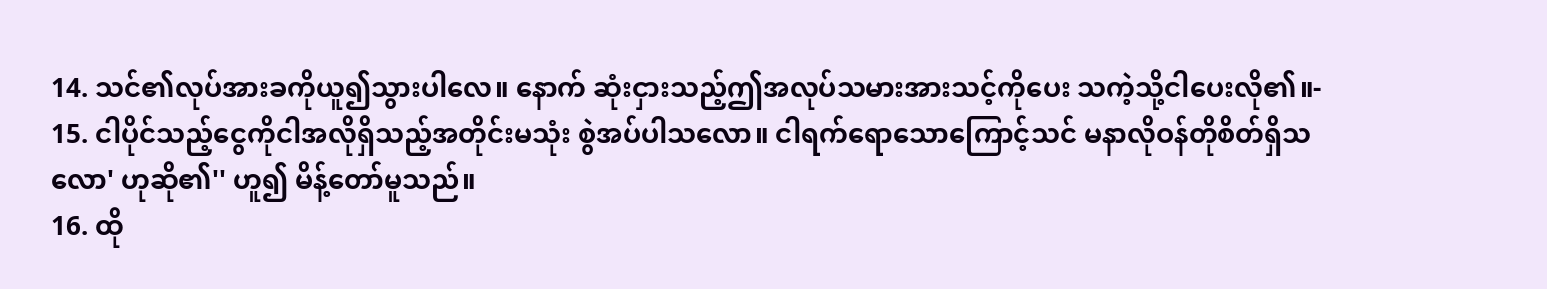14. သင်၏လုပ်အားခကိုယူ၍သွားပါလေ။ နောက် ဆုံးငှားသည့်ဤအလုပ်သမားအားသင့်ကိုပေး သကဲ့သို့ငါပေးလို၏။-
15. ငါပိုင်သည့်ငွေကိုငါအလိုရှိသည့်အတိုင်းမသုံး စွဲအပ်ပါသလော။ ငါရက်ရောသောကြောင့်သင် မနာလိုဝန်တိုစိတ်ရှိသလော' ဟုဆို၏'' ဟူ၍ မိန့်တော်မူသည်။
16. ထို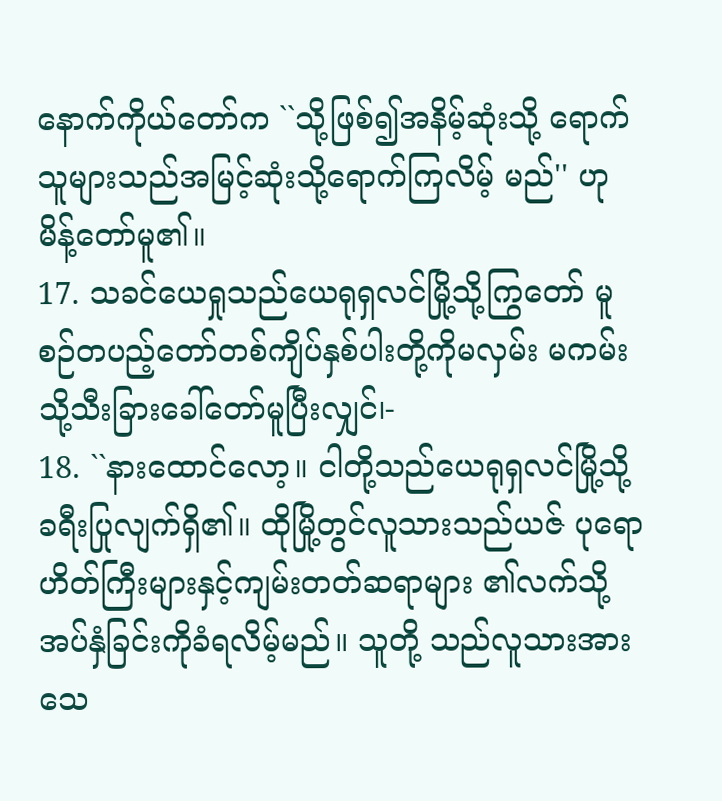နောက်ကိုယ်တော်က ``သို့ဖြစ်၍အနိမ့်ဆုံးသို့ ရောက်သူများသည်အမြင့်ဆုံးသို့ရောက်ကြလိမ့် မည်'' ဟုမိန့်တော်မူ၏။
17. သခင်ယေရှုသည်ယေရုရှလင်မြို့သို့ကြွတော် မူစဉ်တပည့်တော်တစ်ကျိပ်နှစ်ပါးတို့ကိုမလှမ်း မကမ်းသို့သီးခြားခေါ်တော်မူပြီးလျှင်၊-
18. ``နားထောင်လော့။ ငါတို့သည်ယေရုရှလင်မြို့သို့ ခရီးပြုလျက်ရှိ၏။ ထိုမြို့တွင်လူသားသည်ယဇ် ပုရောဟိတ်ကြီးများနှင့်ကျမ်းတတ်ဆရာများ ၏လက်သို့အပ်နှံခြင်းကိုခံရလိမ့်မည်။ သူတို့ သည်လူသားအားသေ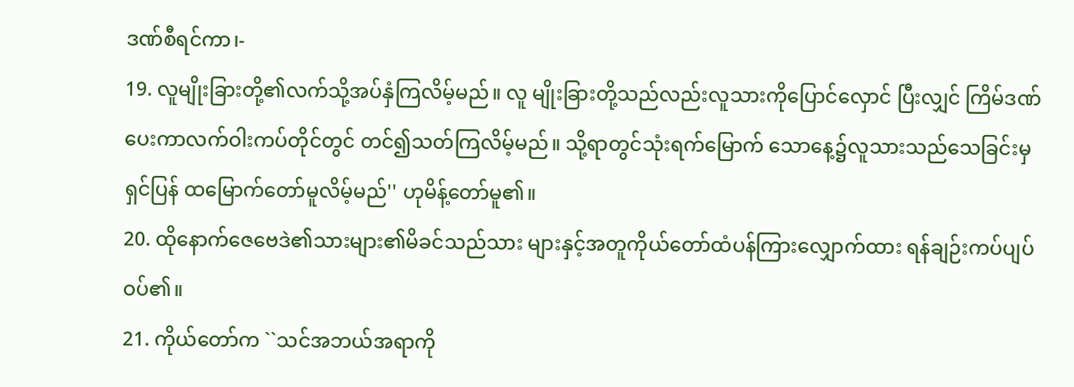ဒဏ်စီရင်ကာ၊-
19. လူမျိုးခြားတို့၏လက်သို့အပ်နှံကြလိမ့်မည်။ လူ မျိုးခြားတို့သည်လည်းလူသားကိုပြောင်လှောင် ပြီးလျှင် ကြိမ်ဒဏ်ပေးကာလက်ဝါးကပ်တိုင်တွင် တင်၍သတ်ကြလိမ့်မည်။ သို့ရာတွင်သုံးရက်မြောက် သောနေ့၌လူသားသည်သေခြင်းမှရှင်ပြန် ထမြောက်တော်မူလိမ့်မည်'' ဟုမိန့်တော်မူ၏။
20. ထိုနောက်ဇေဗေဒဲ၏သားများ၏မိခင်သည်သား များနှင့်အတူကိုယ်တော်ထံပန်ကြားလျှောက်ထား ရန်ချဉ်းကပ်ပျပ်ဝပ်၏။
21. ကိုယ်တော်က ``သင်အဘယ်အရာကို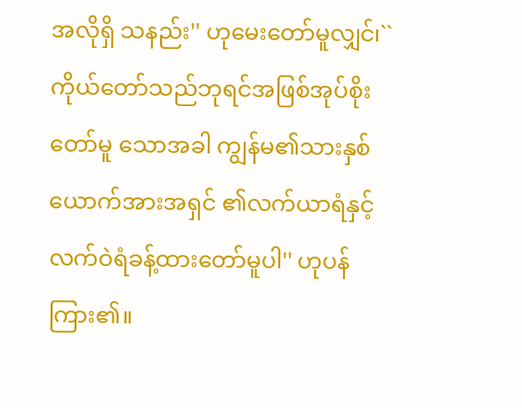အလိုရှိ သနည်း'' ဟုမေးတော်မူလျှင်၊``ကိုယ်တော်သည်ဘုရင်အဖြစ်အုပ်စိုးတော်မူ သောအခါ ကျွန်မ၏သားနှစ်ယောက်အားအရှင် ၏လက်ယာရံနှင့်လက်ဝဲရံခန့်ထားတော်မူပါ'' ဟုပန်ကြား၏။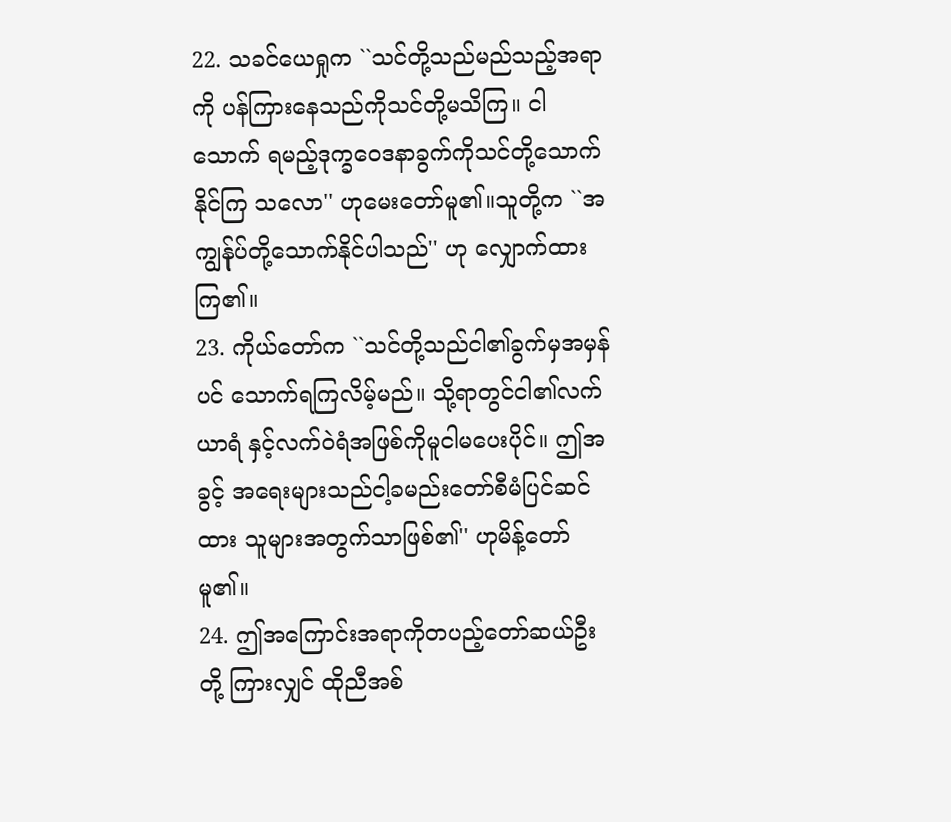22. သခင်ယေရှုက ``သင်တို့သည်မည်သည့်အရာကို ပန်ကြားနေသည်ကိုသင်တို့မသိကြ။ ငါသောက် ရမည့်ဒုက္ခဝေဒနာခွက်ကိုသင်တို့သောက်နိုင်ကြ သလော'' ဟုမေးတော်မူ၏။သူတို့က ``အကျွန်ုပ်တို့သောက်နိုင်ပါသည်'' ဟု လျှောက်ထားကြ၏။
23. ကိုယ်တော်က ``သင်တို့သည်ငါ၏ခွက်မှအမှန်ပင် သောက်ရကြလိမ့်မည်။ သို့ရာတွင်ငါ၏လက်ယာရံ နှင့်လက်ဝဲရံအဖြစ်ကိုမူငါမပေးပိုင်။ ဤအခွင့် အရေးများသည်ငါ့ခမည်းတော်စီမံပြင်ဆင်ထား သူများအတွက်သာဖြစ်၏'' ဟုမိန့်တော်မူ၏။
24. ဤအကြောင်းအရာကိုတပည့်တော်ဆယ်ဦးတို့ ကြားလျှင် ထိုညီအစ်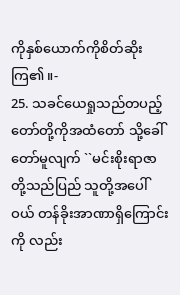ကိုနှစ်ယောက်ကိုစိတ်ဆိုး ကြ၏။-
25. သခင်ယေရှုသည်တပည့်တော်တို့ကိုအထံတော် သို့ခေါ်တော်မူလျက် ``မင်းစိုးရာဇာတို့သည်ပြည် သူတို့အပေါ်ဝယ် တန်ခိုးအာဏာရှိကြောင်းကို လည်း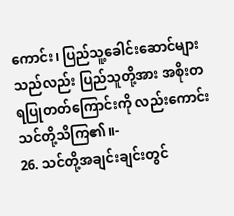ကောင်း၊ ပြည်သူ့ခေါင်းဆောင်များသည်လည်း ပြည်သူတို့အား အစိုးတရပြုတတ်ကြောင်းကို လည်းကောင်းသင်တို့သိကြ၏။-
26. သင်တို့အချင်းချင်းတွင်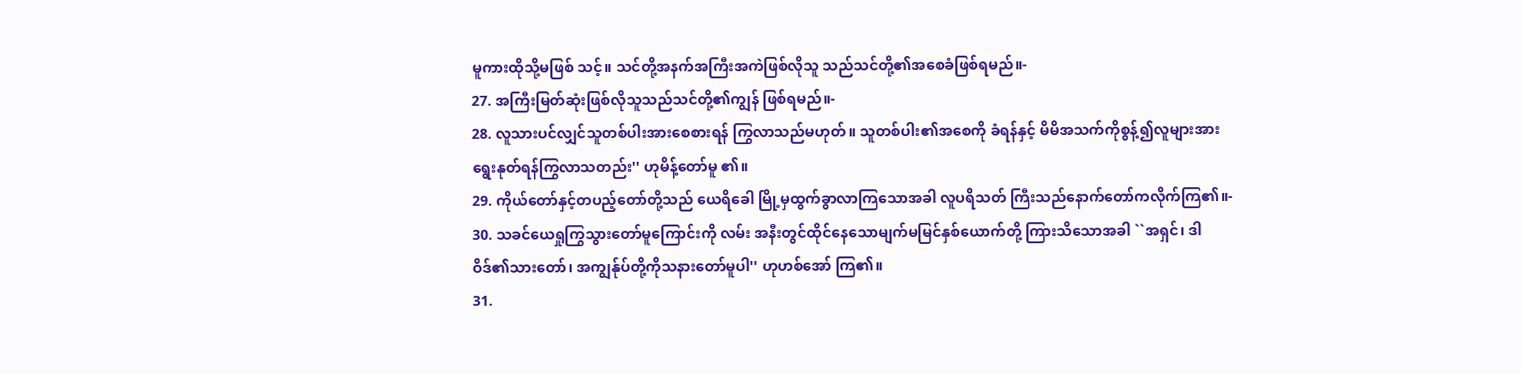မူကားထိုသို့မဖြစ် သင့်။ သင်တို့အနက်အကြီးအကဲဖြစ်လိုသူ သည်သင်တို့၏အစေခံဖြစ်ရမည်။-
27. အကြီးမြတ်ဆုံးဖြစ်လိုသူသည်သင်တို့၏ကျွန် ဖြစ်ရမည်။-
28. လူသားပင်လျှင်သူတစ်ပါးအားစေစားရန် ကြွလာသည်မဟုတ်။ သူတစ်ပါး၏အစေကို ခံရန်နှင့် မိမိအသက်ကိုစွန့်၍လူများအား ရွေးနုတ်ရန်ကြွလာသတည်း'' ဟုမိန့်တော်မူ ၏။
29. ကိုယ်တော်နှင့်တပည့်တော်တို့သည် ယေရိခေါ မြို့မှထွက်ခွာလာကြသောအခါ လူပရိသတ် ကြီးသည်နောက်တော်ကလိုက်ကြ၏။-
30. သခင်ယေရှုကြွသွားတော်မူကြောင်းကို လမ်း အနီးတွင်ထိုင်နေသောမျက်မမြင်နှစ်ယောက်တို့ ကြားသိသောအခါ ``အရှင်၊ ဒါဝိဒ်၏သားတော်၊ အကျွန်ုပ်တို့ကိုသနားတော်မူပါ'' ဟုဟစ်အော် ကြ၏။
31.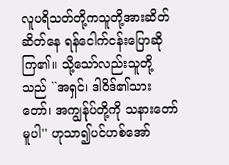လူပရိသတ်တို့ကသူတို့အားဆိတ်ဆိတ်နေ ရန်ငေါက်ငန်းပြောဆိုကြ၏။ သို့သော်လည်းသူတို့ သည် ``အရှင်၊ ဒါဝိဒ်၏သားတော်၊ အကျွန်ုပ်တို့ကို သနားတော်မူပါ'' ဟုသာ၍ပင်ဟစ်အော်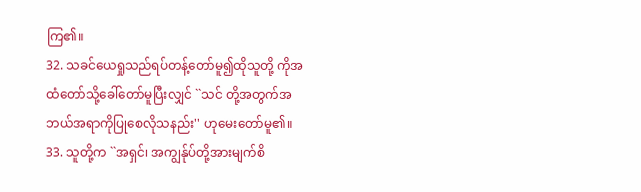ကြ၏။
32. သခင်ယေရှုသည်ရပ်တန့်တော်မူ၍ထိုသူတို့ ကိုအထံတော်သို့ခေါ်တော်မူပြီးလျှင် ``သင် တို့အတွက်အဘယ်အရာကိုပြုစေလိုသနည်း'' ဟုမေးတော်မူ၏။
33. သူတို့က ``အရှင်၊ အကျွန်ုပ်တို့အားမျက်စိ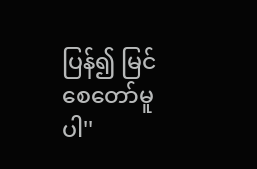ပြန်၍ မြင်စေတော်မူပါ''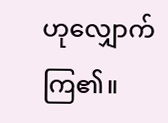ဟုလျှောက်ကြ၏။